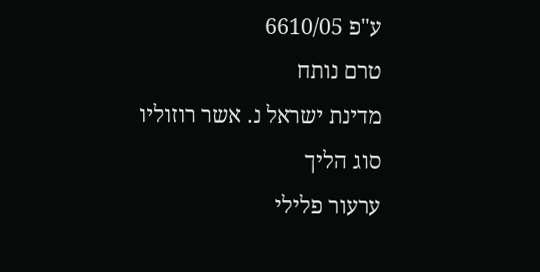ע"פ 6610/05
טרם נותח
מדינת ישראל נ. אשר רוזוליו
סוג הליך
ערעור פלילי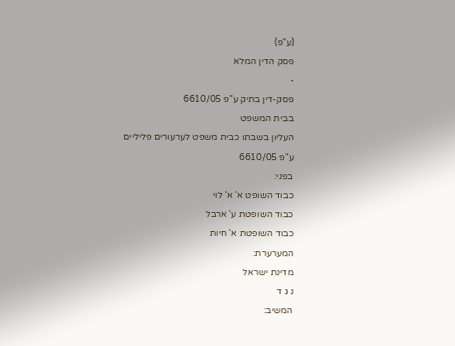(ע"פ)
פסק הדין המלא
-
פסק-דין בתיק ע"פ 6610/05
בבית המשפט
העליון בשבתו כבית משפט לערעורים פליליים
ע"פ 6610/05
בפני:
כבוד השופט א' א' לוי
כבוד השופטת ע' ארבל
כבוד השופטת א' חיות
המערערת:
מדינת ישראל
נ ג ד
המשיב: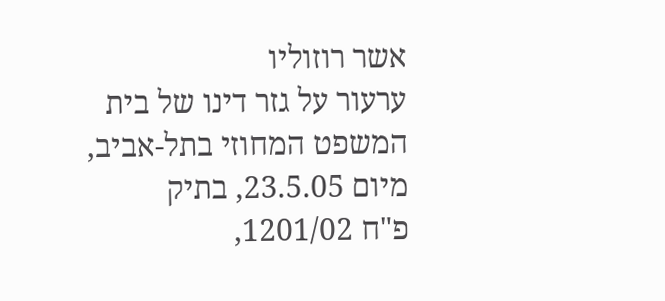אשר רוזוליו
ערעור על גזר דינו של בית המשפט המחוזי בתל-אביב, מיום 23.5.05, בתיק
פ"ח 1201/02,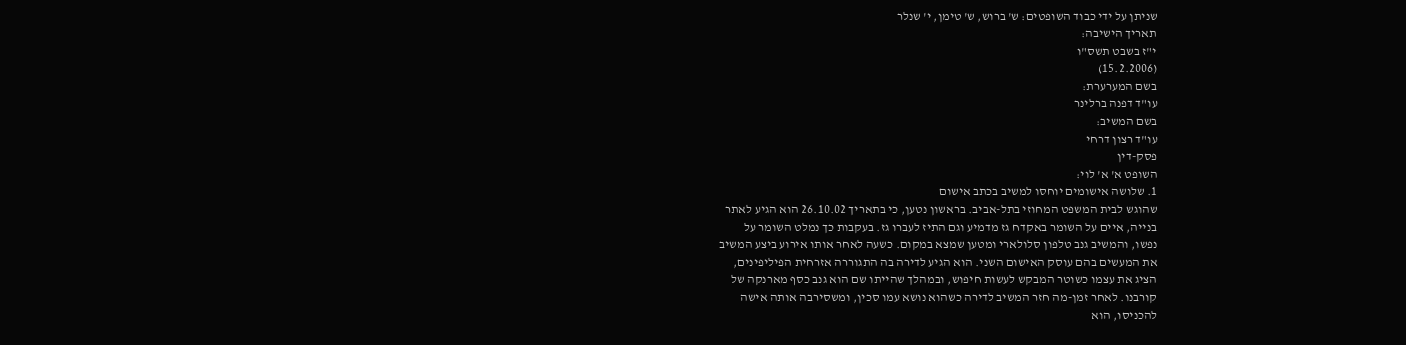שניתן על ידי כבוד השופטים: ש' ברוש, ש' טימן, י' שנלר
תאריך הישיבה:
י"ז בשבט תשס"ו
(15.2.2006)
בשם המערערת:
עו"ד דפנה ברלינר
בשם המשיב:
עו"ד רצון דרחי
פסק-דין
השופט א' א' לוי:
1. שלושה אישומים יוחסו למשיב בכתב אישום
שהוגש לבית המשפט המחוזי בתל-אביב. בראשון נטען, כי בתאריך 26.10.02 הוא הגיע לאתר
בנייה, איים על השומר באקדח גז מדמיע וגם התיז לעברו גז. בעקבות כך נמלט השומר על
נפשו, והמשיב גנב טלפון סלולארי ומטען שמצא במקום. כשעה לאחר אותו אירוע ביצע המשיב
את המעשים בהם עוסק האישום השני. הוא הגיע לדירה בה התגוררה אזרחית הפיליפינים,
הציג את עצמו כשוטר המבקש לעשות חיפוש, ובמהלך שהייתו שם הוא גנב כסף מארנקה של
קורבנו. לאחר זמן-מה חזר המשיב לדירה כשהוא נושא עמו סכין, ומשסירבה אותה אישה
להכניסו, הוא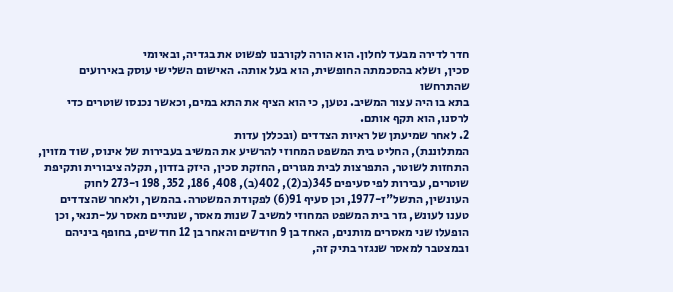חדר לדירה מבעד לחלון. הוא הורה לקורבנו לפשוט את בגדיה, ובאיומי
סכין, ושלא בהסכמתה החופשית, הוא בעל אותה. האישום השלישי עוסק באירועים שהתרחשו
בתא בו היה עצור המשיב. נטען, כי הוא הציף את התא במים, וכאשר נכנסו שוטרים כדי
לרסנו, הוא תקף אותם.
2. לאחר שמיעתן של ראיות הצדדים (ובכללן עדות
המתלוננת), החליט בית המשפט המחוזי להרשיע את המשיב בעבירות של אינוס, שוד מזוין,
התחזות לשוטר, התפרצות לבית מגורים, החזקת סכין, היזק בזדון, תקלה ציבורית ותקיפת
שוטרים, עבירות לפי סעיפים 345(ב(2), 402(ב), 408, 186, 352, 198 ו-273 לחוק
העונשין, התשל"ז-1977, וכן סעיף 91(6) לפקודת המשטרה. בהמשך, ולאחר שהצדדים
טענו לעונש, גזר בית המשפט המחוזי למשיב 7 שנות מאסר, שנתיים מאסר על-תנאי, וכן
הופעלו שני מאסרים מותנים, האחד בן 9 חודשים והאחר בן 12 חודשים, בחופף ביניהם
ובמצטבר למאסר שנגזר בתיק זה,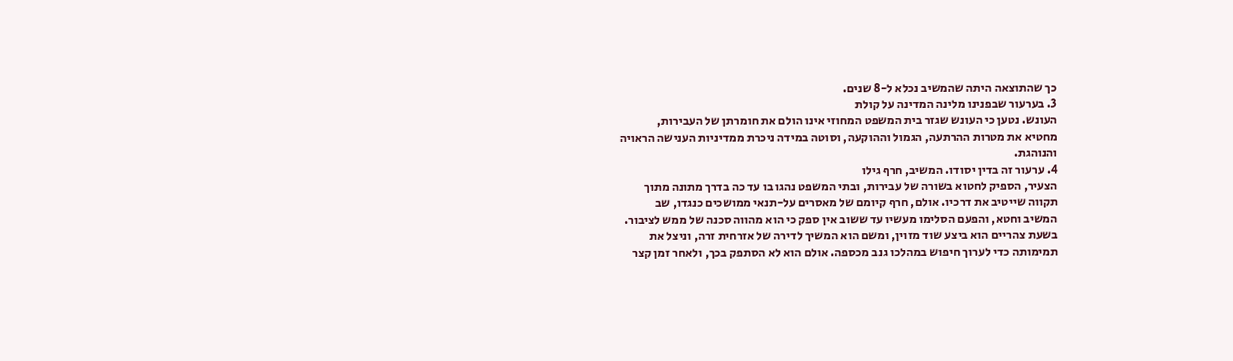כך שהתוצאה היתה שהמשיב נכלא ל-8 שנים.
3. בערעור שבפנינו מלינה המדינה על קולת
העונש. נטען כי העונש שגזר בית המשפט המחוזי אינו הולם את חומרתן של העבירות,
מחטיא את מטרות ההרתעה, הגמול וההוקעה, וסוטה במידה ניכרת ממדיניות הענישה הראויה
והנוהגת.
4. ערעור זה בדין יסודו. המשיב, חרף גילו
הצעיר, הספיק לחטוא בשורה של עבירות, ובתי המשפט נהגו בו עד כה בדרך מתונה מתוך
תקווה שייטיב את דרכיו. אולם, חרף קיומם של מאסרים על-תנאי ממושכים כנגדו, שב
המשיב וחטא, והפעם הסלימו מעשיו עד ששוב אין ספק כי הוא מהווה סכנה של ממש לציבור.
בשעת צהריים הוא ביצע שוד מזוין, ומשם הוא המשיך לדירה של אזרחית זרה, וניצל את
תמימותה כדי לערוך חיפוש במהלכו גנב מכספה. אולם הוא לא הסתפק בכך, ולאחר זמן קצר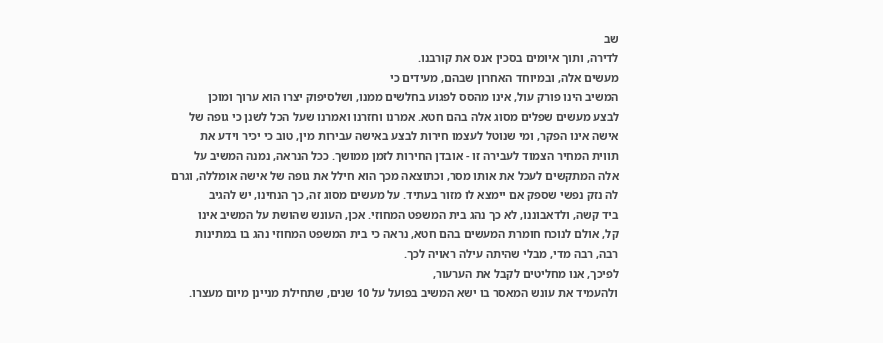שב
לדירה, ותוך איומים בסכין אנס את קורבנו.
מעשים אלה, ובמיוחד האחרון שבהם, מעידים כי
המשיב הינו פורק עול, אינו מהסס לפגוע בחלשים ממנו, ושלסיפוק יצרו הוא ערוך ומוכן
לבצע מעשים שפלים מסוג אלה בהם חטא. אמרנו וחזרנו ואמרנו שעל הכל לשנן כי גופה של
אישה אינו הפקר, ומי שנוטל לעצמו חירות לבצע באישה עבירות מין, טוב כי יכיר וידע את
תווית המחיר הצמוד לעבירה זו - אובדן החירות לזמן ממושך. ככל הנראה, נמנה המשיב על
אלה המתקשים לעכל את אותו מסר, וכתוצאה מכך הוא חילל את גופה של אישה אומללה, וגרם
לה נזק נפשי שספק אם יימצא לו מזור בעתיד. על מעשים מסוג זה, כך הנחינו, יש להגיב
ביד קשה, ולדאבוננו, לא כך נהג בית המשפט המחוזי. אכן, העונש שהושת על המשיב אינו
קל, אולם לנוכח חומרת המעשים בהם חטא, נראה כי בית המשפט המחוזי נהג בו במתינות
רבה, רבה מדי, מבלי שהיתה עילה ראויה לכך.
לפיכך, אנו מחליטים לקבל את הערעור,
ולהעמיד את עונש המאסר בו ישא המשיב בפועל על 10 שנים, שתחילת מניינן מיום מעצרו.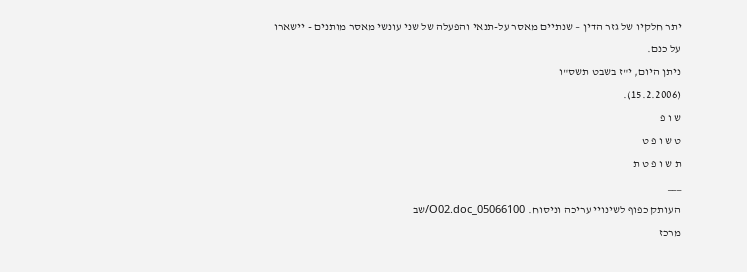יתר חלקיו של גזר הדין – שנתיים מאסר על-תנאי והפעלה של שני עונשי מאסר מותנים - יישארו
על כנם.
ניתן היום, י"ז בשבט תשס"ו
(15.2.2006).
ש ו פ
ט ש ו פ ט
ת ש ו פ ט ת
___
העותק כפוף לשינויי עריכה וניסוח. 05066100_O02.doc/שב
מרכז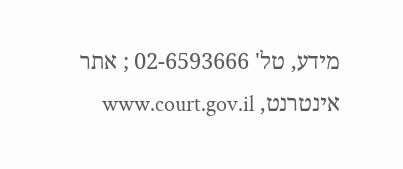מידע, טל' 02-6593666 ; אתר אינטרנט, www.court.gov.il